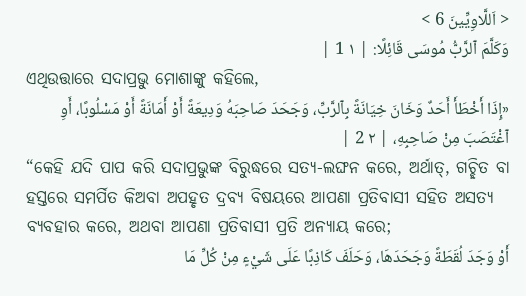< اَللَّاوِيِّينَ 6 >
وَكَلَّمَ ٱلرَّبُّ مُوسَى قَائِلًا: | ١ 1 |
ଏଥିଉତ୍ତାରେ ସଦାପ୍ରଭୁ ମୋଶାଙ୍କୁ କହିଲେ,
«إِذَا أَخْطَأَ أَحَدٌ وَخَانَ خِيَانَةً بِٱلرَّبِّ، وَجَحَدَ صَاحِبَهُ وَدِيعَةً أَوْ أَمَانَةً أَوْ مَسْلُوبًا، أَوِ ٱغْتَصَبَ مِنْ صَاحِبِهِ، | ٢ 2 |
“କେହି ଯଦି ପାପ କରି ସଦାପ୍ରଭୁଙ୍କ ବିରୁଦ୍ଧରେ ସତ୍ୟ-ଲଙ୍ଘନ କରେ, ଅର୍ଥାତ୍, ଗଚ୍ଛିତ ବା ହସ୍ତରେ ସମର୍ପିତ କିଅବା ଅପହୃତ ଦ୍ରବ୍ୟ ବିଷୟରେ ଆପଣା ପ୍ରତିବାସୀ ସହିତ ଅସତ୍ୟ ବ୍ୟବହାର କରେ, ଅଥବା ଆପଣା ପ୍ରତିବାସୀ ପ୍ରତି ଅନ୍ୟାୟ କରେ;
أَوْ وَجَدَ لُقَطَةً وَجَحَدَهَا، وَحَلَفَ كَاذِبًا عَلَى شَيْءٍ مِنْ كُلِّ مَا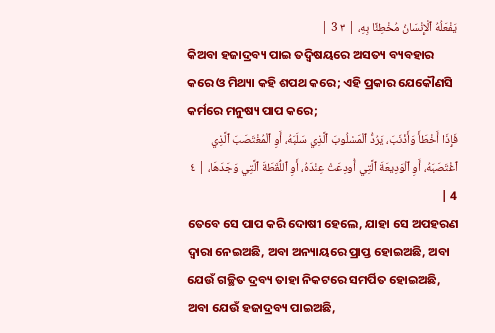يَفْعَلُهُ ٱلْإِنْسَانُ مُخْطِئًا بِهِ، | ٣ 3 |
କିଅବା ହଜାଦ୍ରବ୍ୟ ପାଇ ତଦ୍ବିଷୟରେ ଅସତ୍ୟ ବ୍ୟବହାର କରେ ଓ ମିଥ୍ୟା କହି ଶପଥ କରେ; ଏହି ପ୍ରକାର ଯେକୌଣସି କର୍ମରେ ମନୁଷ୍ୟ ପାପ କରେ;
فَإِذَا أَخْطَأَ وَأَذْنَبَ، يَرُدُّ ٱلْمَسْلُوبَ ٱلَّذِي سَلَبَهُ، أَوِ ٱلْمُغْتَصَبَ ٱلَّذِي ٱغْتَصَبَهُ، أَوِ ٱلْوَدِيعَةَ ٱلَّتِي أُودِعَتْ عِنْدَهُ، أَوِ ٱللُّقَطَةَ ٱلَّتِي وَجَدَهَا، | ٤ 4 |
ତେବେ ସେ ପାପ କରି ଦୋଷୀ ହେଲେ, ଯାହା ସେ ଅପହରଣ ଦ୍ୱାରା ନେଇଅଛି, ଅବା ଅନ୍ୟାୟରେ ପ୍ରାପ୍ତ ହୋଇଅଛି, ଅବା ଯେଉଁ ଗଚ୍ଛିତ ଦ୍ରବ୍ୟ ତାହା ନିକଟରେ ସମର୍ପିତ ହୋଇଅଛି, ଅବା ଯେଉଁ ହଜାଦ୍ରବ୍ୟ ପାଇଅଛି,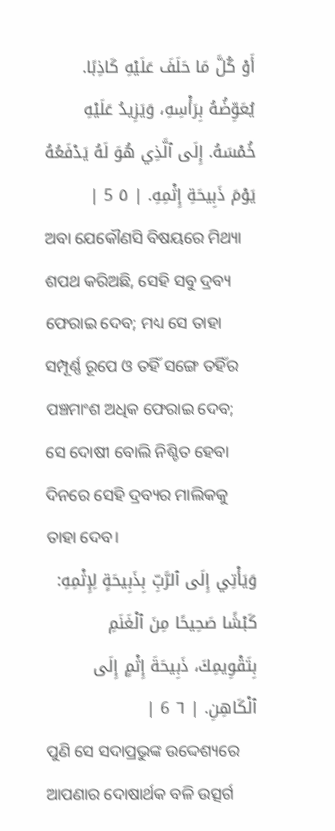أَوْ كُلَّ مَا حَلَفَ عَلَيْهِ كَاذِبًا. يُعَوِّضُهُ بِرَأْسِهِ، وَيَزِيدُ عَلَيْهِ خُمْسَهُ. إِلَى ٱلَّذِي هُوَ لَهُ يَدْفَعُهُ يَوْمَ ذَبِيحَةِ إِثْمِهِ. | ٥ 5 |
ଅବା ଯେକୌଣସି ବିଷୟରେ ମିଥ୍ୟା ଶପଥ କରିଅଛି, ସେହି ସବୁ ଦ୍ରବ୍ୟ ଫେରାଇ ଦେବ; ମଧ୍ୟ ସେ ତାହା ସମ୍ପୂର୍ଣ୍ଣ ରୂପେ ଓ ତହିଁ ସଙ୍ଗେ ତହିଁର ପଞ୍ଚମାଂଶ ଅଧିକ ଫେରାଇ ଦେବ; ସେ ଦୋଷୀ ବୋଲି ନିଶ୍ଚିତ ହେବା ଦିନରେ ସେହି ଦ୍ରବ୍ୟର ମାଲିକକୁ ତାହା ଦେବ।
وَيَأْتِي إِلَى ٱلرَّبِّ بِذَبِيحَةٍ لِإِثْمِهِ: كَبْشًا صَحِيحًا مِنَ ٱلْغَنَمِ بِتَقْوِيمِكَ، ذَبِيحَةَ إِثْمٍ إِلَى ٱلْكَاهِنِ. | ٦ 6 |
ପୁଣି ସେ ସଦାପ୍ରଭୁଙ୍କ ଉଦ୍ଦେଶ୍ୟରେ ଆପଣାର ଦୋଷାର୍ଥକ ବଳି ଉତ୍ସର୍ଗ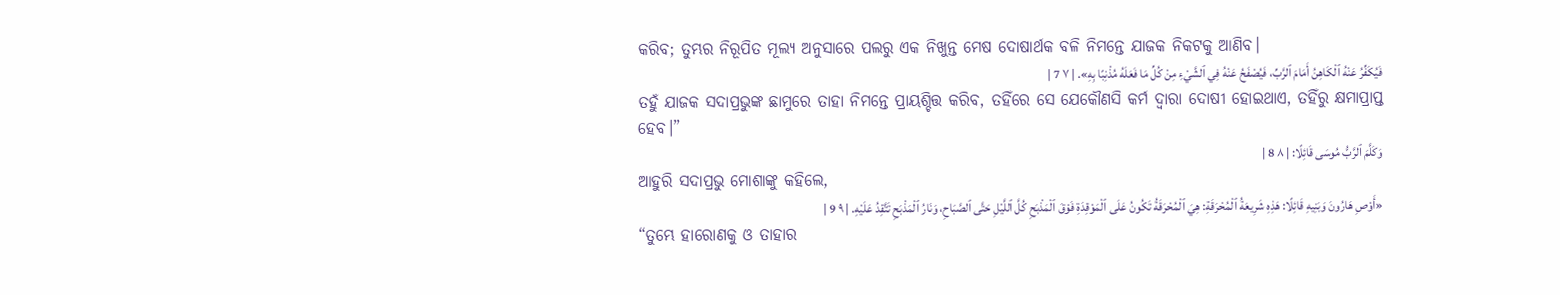କରିବ; ତୁମ୍ଭର ନିରୂପିତ ମୂଲ୍ୟ ଅନୁସାରେ ପଲରୁ ଏକ ନିଖୁନ୍ତ ମେଷ ଦୋଷାର୍ଥକ ବଳି ନିମନ୍ତେ ଯାଜକ ନିକଟକୁ ଆଣିବ।
فَيُكَفِّرُ عَنْهُ ٱلْكَاهِنُ أَمَامَ ٱلرَّبِّ، فَيُصْفَحُ عَنْهُ فِي ٱلشَّيْءِ مِنْ كُلِّ مَا فَعَلَهُ مُذْنِبًا بِهِ». | ٧ 7 |
ତହୁଁ ଯାଜକ ସଦାପ୍ରଭୁଙ୍କ ଛାମୁରେ ତାହା ନିମନ୍ତେ ପ୍ରାୟଶ୍ଚିତ୍ତ କରିବ, ତହିଁରେ ସେ ଯେକୌଣସି କର୍ମ ଦ୍ୱାରା ଦୋଷୀ ହୋଇଥାଏ, ତହିଁରୁ କ୍ଷମାପ୍ରାପ୍ତ ହେବ।”
وَكَلَّمَ ٱلرَّبُّ مُوسَى قَائِلًا: | ٨ 8 |
ଆହୁରି ସଦାପ୍ରଭୁ ମୋଶାଙ୍କୁ କହିଲେ,
«أَوْصِ هَارُونَ وَبَنِيهِ قَائِلًا: هَذِهِ شَرِيعَةُ ٱلْمُحْرَقَةِ: هِيَ ٱلْمُحْرَقَةُ تَكُونُ عَلَى ٱلْمَوْقِدَةِ فَوْقَ ٱلْمَذْبَحِ كُلَّ ٱللَّيْلِ حَتَّى ٱلصَّبَاحِ، وَنَارُ ٱلْمَذْبَحِ تَتَّقِدُ عَلَيْهِ. | ٩ 9 |
“ତୁମ୍ଭେ ହାରୋଣକୁ ଓ ତାହାର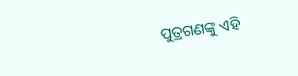ପୁତ୍ରଗଣଙ୍କୁ ଏହି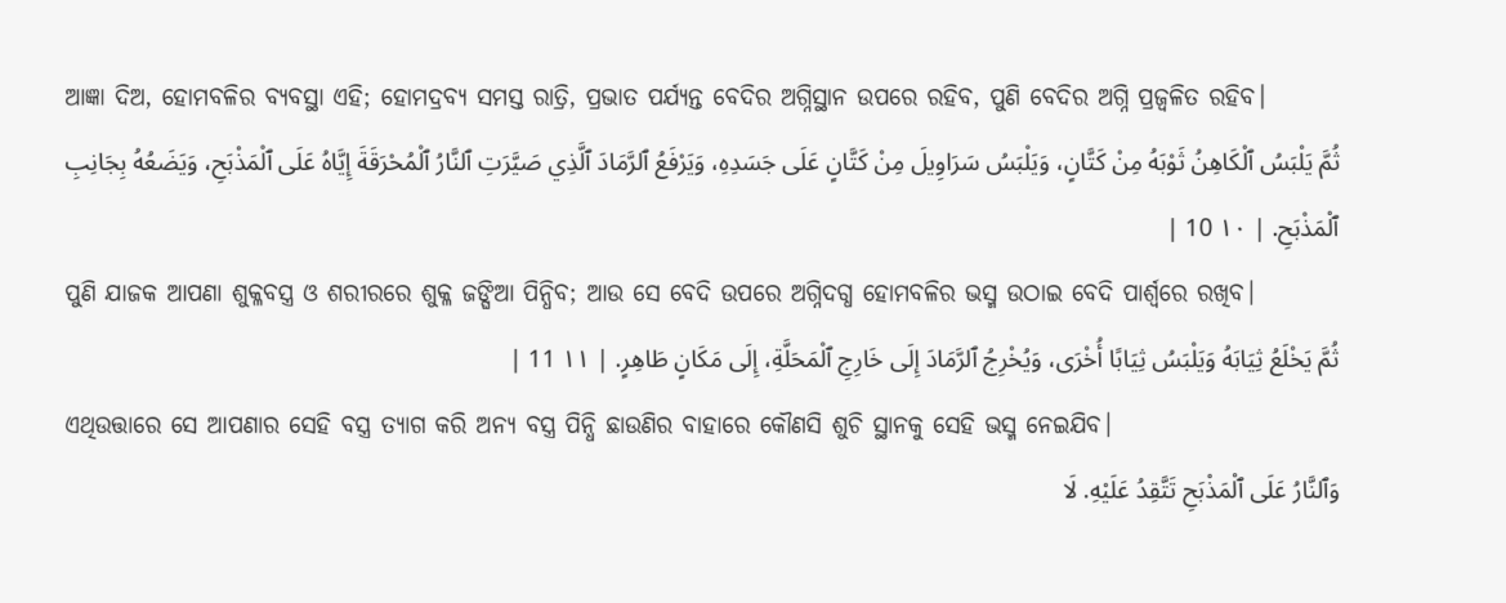ଆଜ୍ଞା ଦିଅ, ହୋମବଳିର ବ୍ୟବସ୍ଥା ଏହି; ହୋମଦ୍ରବ୍ୟ ସମସ୍ତ ରାତ୍ରି, ପ୍ରଭାତ ପର୍ଯ୍ୟନ୍ତ ବେଦିର ଅଗ୍ନିସ୍ଥାନ ଉପରେ ରହିବ, ପୁଣି ବେଦିର ଅଗ୍ନି ପ୍ରଜ୍ୱଳିତ ରହିବ।
ثُمَّ يَلْبَسُ ٱلْكَاهِنُ ثَوْبَهُ مِنْ كَتَّانٍ، وَيَلْبَسُ سَرَاوِيلَ مِنْ كَتَّانٍ عَلَى جَسَدِهِ، وَيَرْفَعُ ٱلرَّمَادَ ٱلَّذِي صَيَّرَتِ ٱلنَّارُ ٱلْمُحْرَقَةَ إِيَّاهُ عَلَى ٱلْمَذْبَحِ، وَيَضَعُهُ بِجَانِبِ ٱلْمَذْبَحِ. | ١٠ 10 |
ପୁଣି ଯାଜକ ଆପଣା ଶୁକ୍ଳବସ୍ତ୍ର ଓ ଶରୀରରେ ଶୁକ୍ଳ ଜଙ୍ଘିଆ ପିନ୍ଧିବ; ଆଉ ସେ ବେଦି ଉପରେ ଅଗ୍ନିଦଗ୍ଧ ହୋମବଳିର ଭସ୍ମ ଉଠାଇ ବେଦି ପାର୍ଶ୍ୱରେ ରଖିବ।
ثُمَّ يَخْلَعُ ثِيَابَهُ وَيَلْبَسُ ثِيَابًا أُخْرَى، وَيُخْرِجُ ٱلرَّمَادَ إِلَى خَارِجِ ٱلْمَحَلَّةِ، إِلَى مَكَانٍ طَاهِرٍ. | ١١ 11 |
ଏଥିଉତ୍ତାରେ ସେ ଆପଣାର ସେହି ବସ୍ତ୍ର ତ୍ୟାଗ କରି ଅନ୍ୟ ବସ୍ତ୍ର ପିନ୍ଧି ଛାଉଣିର ବାହାରେ କୌଣସି ଶୁଚି ସ୍ଥାନକୁ ସେହି ଭସ୍ମ ନେଇଯିବ।
وَٱلنَّارُ عَلَى ٱلْمَذْبَحِ تَتَّقِدُ عَلَيْهِ. لَا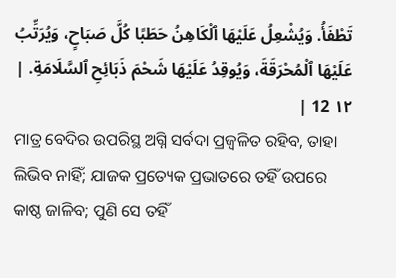تَطْفَأُ. وَيُشْعِلُ عَلَيْهَا ٱلْكَاهِنُ حَطَبًا كُلَّ صَبَاحٍ، وَيُرَتِّبُ عَلَيْهَا ٱلْمُحْرَقَةَ، وَيُوقِدُ عَلَيْهَا شَحْمَ ذَبَائِحِ ٱلسَّلَامَةِ. | ١٢ 12 |
ମାତ୍ର ବେଦିର ଉପରିସ୍ଥ ଅଗ୍ନି ସର୍ବଦା ପ୍ରଜ୍ୱଳିତ ରହିବ, ତାହା ଲିଭିବ ନାହିଁ; ଯାଜକ ପ୍ରତ୍ୟେକ ପ୍ରଭାତରେ ତହିଁ ଉପରେ କାଷ୍ଠ ଜାଳିବ; ପୁଣି ସେ ତହିଁ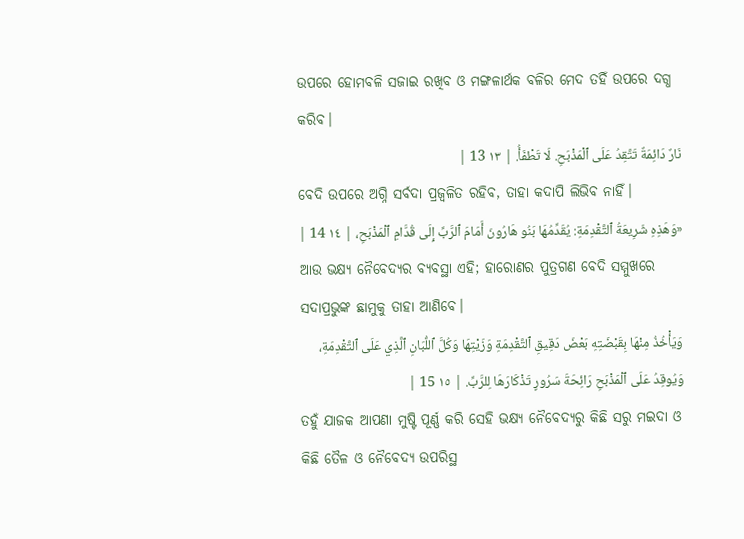ଉପରେ ହୋମବଳି ସଜାଇ ରଖିବ ଓ ମଙ୍ଗଳାର୍ଥକ ବଳିର ମେଦ ତହିଁ ଉପରେ ଦଗ୍ଧ କରିବ।
نَارٌ دَائِمَةٌ تَتَّقِدُ عَلَى ٱلْمَذْبَحِ. لَا تَطْفَأُ. | ١٣ 13 |
ବେଦି ଉପରେ ଅଗ୍ନି ସର୍ବଦା ପ୍ରଜ୍ୱଳିତ ରହିବ, ତାହା କଦାପି ଲିଭିବ ନାହିଁ।
«وَهَذِهِ شَرِيعَةُ ٱلتَّقْدِمَةِ: يُقَدِّمُهَا بَنُو هَارُونَ أَمَامَ ٱلرَّبِّ إِلَى قُدَّامِ ٱلْمَذْبَحِ، | ١٤ 14 |
ଆଉ ଭକ୍ଷ୍ୟ ନୈବେଦ୍ୟର ବ୍ୟବସ୍ଥା ଏହି; ହାରୋଣର ପୁତ୍ରଗଣ ବେଦି ସମ୍ମୁଖରେ ସଦାପ୍ରଭୁଙ୍କ ଛାମୁକୁ ତାହା ଆଣିବେ।
وَيَأْخُذُ مِنْهَا بِقَبْضَتِهِ بَعْضَ دَقِيقِ ٱلتَّقْدِمَةِ وَزَيْتِهَا وَكُلَّ ٱللُّبَانِ ٱلَّذِي عَلَى ٱلتَّقْدِمَةِ، وَيُوقِدُ عَلَى ٱلْمَذْبَحِ رَائِحَةَ سَرُورٍ تَذْكَارَهَا لِلرَّبِّ. | ١٥ 15 |
ତହୁଁ ଯାଜକ ଆପଣା ମୁଷ୍ଟି ପୂର୍ଣ୍ଣ କରି ସେହି ଭକ୍ଷ୍ୟ ନୈବେଦ୍ୟରୁ କିଛି ସରୁ ମଇଦା ଓ କିଛି ତୈଳ ଓ ନୈବେଦ୍ୟ ଉପରିସ୍ଥ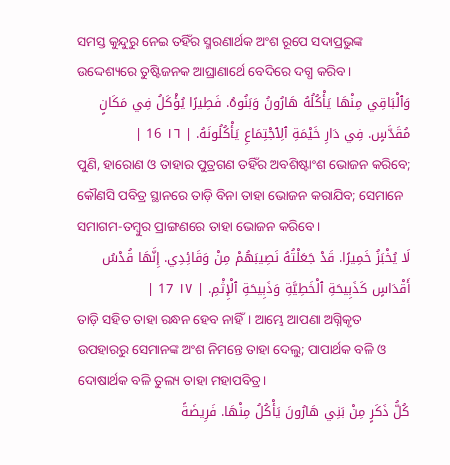ସମସ୍ତ କୁନ୍ଦୁରୁ ନେଇ ତହିଁର ସ୍ମରଣାର୍ଥକ ଅଂଶ ରୂପେ ସଦାପ୍ରଭୁଙ୍କ ଉଦ୍ଦେଶ୍ୟରେ ତୁଷ୍ଟିଜନକ ଆଘ୍ରାଣାର୍ଥେ ବେଦିରେ ଦଗ୍ଧ କରିବ।
وَٱلْبَاقِي مِنْهَا يَأْكُلُهُ هَارُونُ وَبَنُوهُ. فَطِيرًا يُؤْكَلُ فِي مَكَانٍ مُقَدَّسٍ. فِي دَارِ خَيْمَةِ ٱلِٱجْتِمَاعِ يَأْكُلُونَهُ. | ١٦ 16 |
ପୁଣି, ହାରୋଣ ଓ ତାହାର ପୁତ୍ରଗଣ ତହିଁର ଅବଶିଷ୍ଟାଂଶ ଭୋଜନ କରିବେ; କୌଣସି ପବିତ୍ର ସ୍ଥାନରେ ତାଡ଼ି ବିନା ତାହା ଭୋଜନ କରାଯିବ; ସେମାନେ ସମାଗମ-ତମ୍ବୁର ପ୍ରାଙ୍ଗଣରେ ତାହା ଭୋଜନ କରିବେ।
لَا يُخْبَزُ خَمِيرًا. قَدْ جَعَلْتُهُ نَصِيبَهُمْ مِنْ وَقَائِدِي. إِنَّهَا قُدْسُ أَقْدَاسٍ كَذَبِيحَةِ ٱلْخَطِيَّةِ وَذَبِيحَةِ ٱلْإِثْمِ. | ١٧ 17 |
ତାଡ଼ି ସହିତ ତାହା ରନ୍ଧନ ହେବ ନାହିଁ। ଆମ୍ଭେ ଆପଣା ଅଗ୍ନିକୃତ ଉପହାରରୁ ସେମାନଙ୍କ ଅଂଶ ନିମନ୍ତେ ତାହା ଦେଲୁ; ପାପାର୍ଥକ ବଳି ଓ ଦୋଷାର୍ଥକ ବଳି ତୁଲ୍ୟ ତାହା ମହାପବିତ୍ର।
كُلُّ ذَكَرٍ مِنْ بَنِي هَارُونَ يَأْكُلُ مِنْهَا. فَرِيضَةً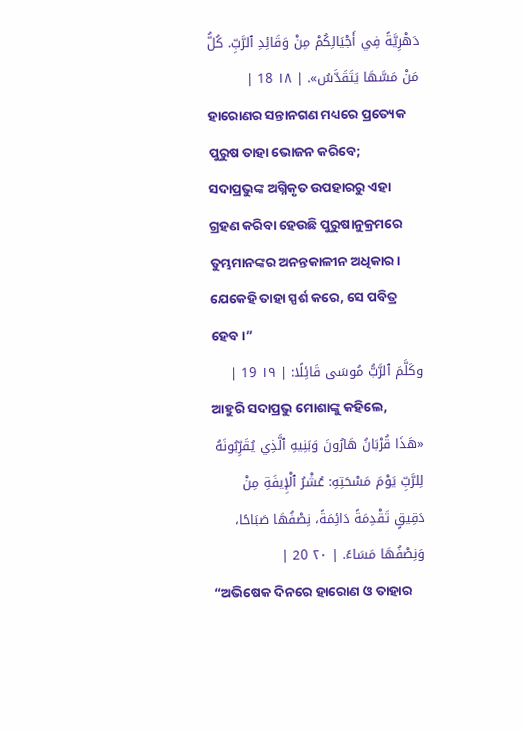دَهْرِيَّةً فِي أَجْيَالِكُمْ مِنْ وَقَائِدِ ٱلرَّبِّ. كُلُّ مَنْ مَسَّهَا يَتَقَدَّسُ». | ١٨ 18 |
ହାରୋଣର ସନ୍ତାନଗଣ ମଧ୍ୟରେ ପ୍ରତ୍ୟେକ ପୁରୁଷ ତାହା ଭୋଜନ କରିବେ; ସଦାପ୍ରଭୁଙ୍କ ଅଗ୍ନିକୃତ ଉପହାରରୁ ଏହା ଗ୍ରହଣ କରିବା ହେଉଛି ପୁରୁଷାନୁକ୍ରମରେ ତୁମ୍ଭମାନଙ୍କର ଅନନ୍ତକାଳୀନ ଅଧିକାର। ଯେକେହି ତାହା ସ୍ପର୍ଶ କରେ, ସେ ପବିତ୍ର ହେବ।”
وكَلَّمَ ٱلرَّبُّ مُوسَى قَائِلًا: | ١٩ 19 |
ଆହୁରି ସଦାପ୍ରଭୁ ମୋଶାଙ୍କୁ କହିଲେ,
«هَذَا قُرْبَانُ هَارُونَ وَبَنِيهِ ٱلَّذِي يُقَرِّبُونَهُ لِلرَّبِّ يَوْمَ مَسْحَتِهِ: عُشْرُ ٱلْإِيفَةِ مِنْ دَقِيقٍ تَقْدِمَةً دَائِمَةً، نِصْفُهَا صَبَاحًا، وَنِصْفُهَا مَسَاءً. | ٢٠ 20 |
“ଅଭିଷେକ ଦିନରେ ହାରୋଣ ଓ ତାହାର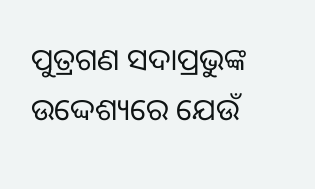ପୁତ୍ରଗଣ ସଦାପ୍ରଭୁଙ୍କ ଉଦ୍ଦେଶ୍ୟରେ ଯେଉଁ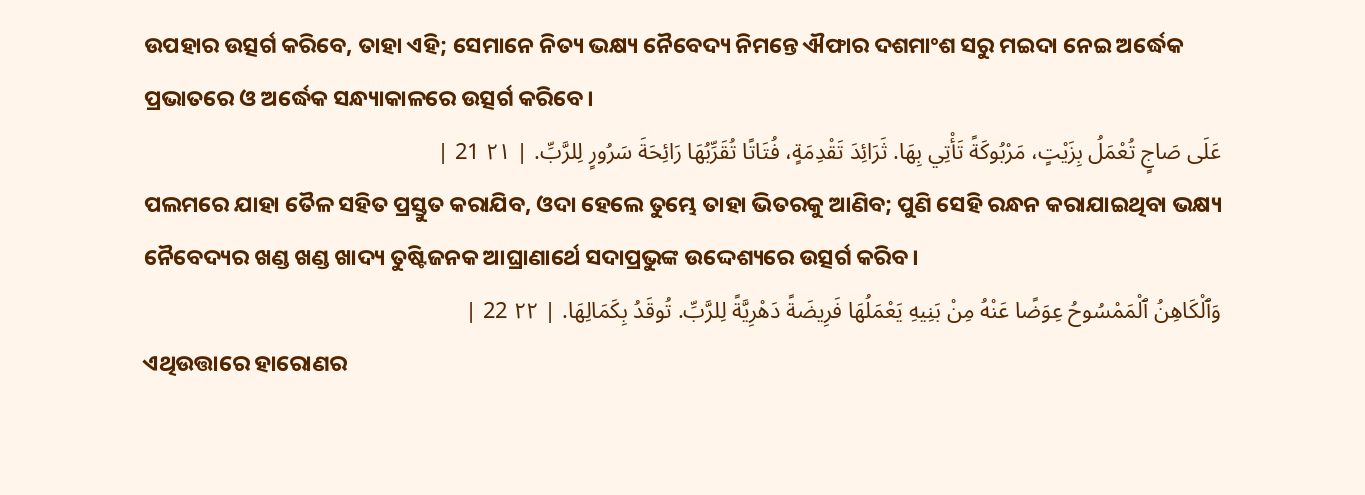ଉପହାର ଉତ୍ସର୍ଗ କରିବେ, ତାହା ଏହି; ସେମାନେ ନିତ୍ୟ ଭକ୍ଷ୍ୟ ନୈବେଦ୍ୟ ନିମନ୍ତେ ଐଫାର ଦଶମାଂଶ ସରୁ ମଇଦା ନେଇ ଅର୍ଦ୍ଧେକ ପ୍ରଭାତରେ ଓ ଅର୍ଦ୍ଧେକ ସନ୍ଧ୍ୟାକାଳରେ ଉତ୍ସର୍ଗ କରିବେ।
عَلَى صَاجٍ تُعْمَلُ بِزَيْتٍ، مَرْبُوكَةً تَأْتِي بِهَا. ثَرَائِدَ تَقْدِمَةٍ، فُتَاتًا تُقَرِّبُهَا رَائِحَةَ سَرُورٍ لِلرَّبِّ. | ٢١ 21 |
ପଲମରେ ଯାହା ତୈଳ ସହିତ ପ୍ରସ୍ତୁତ କରାଯିବ, ଓଦା ହେଲେ ତୁମ୍ଭେ ତାହା ଭିତରକୁ ଆଣିବ; ପୁଣି ସେହି ରନ୍ଧନ କରାଯାଇଥିବା ଭକ୍ଷ୍ୟ ନୈବେଦ୍ୟର ଖଣ୍ଡ ଖଣ୍ଡ ଖାଦ୍ୟ ତୁଷ୍ଟିଜନକ ଆଘ୍ରାଣାର୍ଥେ ସଦାପ୍ରଭୁଙ୍କ ଉଦ୍ଦେଶ୍ୟରେ ଉତ୍ସର୍ଗ କରିବ।
وَٱلْكَاهِنُ ٱلْمَمْسُوحُ عِوَضًا عَنْهُ مِنْ بَنِيهِ يَعْمَلُهَا فَرِيضَةً دَهْرِيَّةً لِلرَّبِّ. تُوقَدُ بِكَمَالِهَا. | ٢٢ 22 |
ଏଥିଉତ୍ତାରେ ହାରୋଣର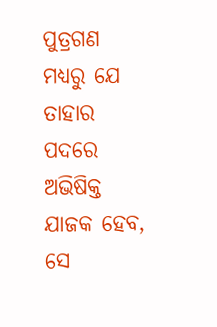ପୁତ୍ରଗଣ ମଧ୍ୟରୁ ଯେ ତାହାର ପଦରେ ଅଭିଷିକ୍ତ ଯାଜକ ହେବ, ସେ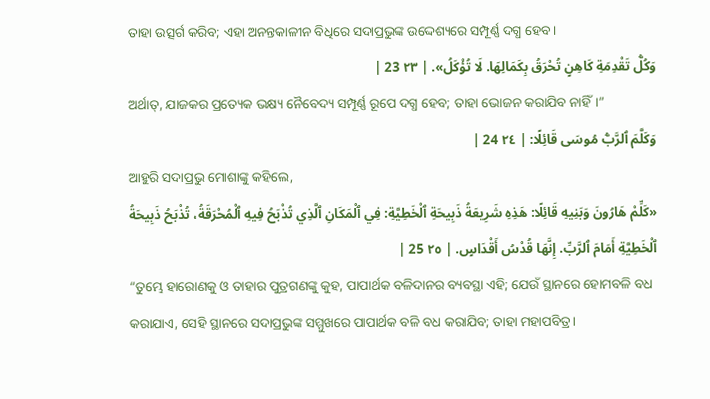ତାହା ଉତ୍ସର୍ଗ କରିବ; ଏହା ଅନନ୍ତକାଳୀନ ବିଧିରେ ସଦାପ୍ରଭୁଙ୍କ ଉଦ୍ଦେଶ୍ୟରେ ସମ୍ପୂର୍ଣ୍ଣ ଦଗ୍ଧ ହେବ।
وَكُلُّ تَقْدِمَةِ كَاهِنٍ تُحْرَقُ بِكَمَالِهَا. لَا تُؤْكَلُ». | ٢٣ 23 |
ଅର୍ଥାତ୍, ଯାଜକର ପ୍ରତ୍ୟେକ ଭକ୍ଷ୍ୟ ନୈବେଦ୍ୟ ସମ୍ପୂର୍ଣ୍ଣ ରୂପେ ଦଗ୍ଧ ହେବ; ତାହା ଭୋଜନ କରାଯିବ ନାହିଁ।”
وَكَلَّمَ ٱلرَّبُّ مُوسَى قَائِلًا: | ٢٤ 24 |
ଆହୁରି ସଦାପ୍ରଭୁ ମୋଶାଙ୍କୁ କହିଲେ,
«كَلِّمْ هَارُونَ وَبَنِيهِ قَائِلًا: هَذِهِ شَرِيعَةُ ذَبِيحَةِ ٱلْخَطِيَّةِ: فِي ٱلْمَكَانِ ٱلَّذِي تُذْبَحُ فِيهِ ٱلْمُحْرَقَةُ، تُذْبَحُ ذَبِيحَةُ ٱلْخَطِيَّةِ أَمَامَ ٱلرَّبِّ. إِنَّهَا قُدْسُ أَقْدَاسٍ. | ٢٥ 25 |
“ତୁମ୍ଭେ ହାରୋଣକୁ ଓ ତାହାର ପୁତ୍ରଗଣଙ୍କୁ କୁହ, ପାପାର୍ଥକ ବଳିଦାନର ବ୍ୟବସ୍ଥା ଏହି; ଯେଉଁ ସ୍ଥାନରେ ହୋମବଳି ବଧ କରାଯାଏ, ସେହି ସ୍ଥାନରେ ସଦାପ୍ରଭୁଙ୍କ ସମ୍ମୁଖରେ ପାପାର୍ଥକ ବଳି ବଧ କରାଯିବ; ତାହା ମହାପବିତ୍ର।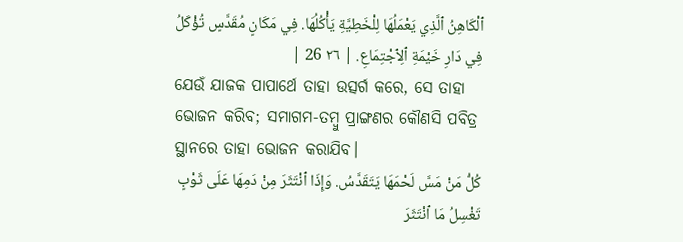ٱلْكَاهِنُ ٱلَّذِي يَعْمَلُهَا لِلْخَطِيَّةِ يَأْكُلُهَا. فِي مَكَانٍ مُقَدَّسٍ تُؤْكَلُ فِي دَارِ خَيْمَةِ ٱلِٱجْتِمَاعِ. | ٢٦ 26 |
ଯେଉଁ ଯାଜକ ପାପାର୍ଥେ ତାହା ଉତ୍ସର୍ଗ କରେ, ସେ ତାହା ଭୋଜନ କରିବ; ସମାଗମ-ତମ୍ବୁ ପ୍ରାଙ୍ଗଣର କୌଣସି ପବିତ୍ର ସ୍ଥାନରେ ତାହା ଭୋଜନ କରାଯିବ।
كُلُّ مَنْ مَسَّ لَحْمَهَا يَتَقَدَّسُ. وَإِذَا ٱنْتَثَرَ مِنْ دَمِهَا عَلَى ثَوْبٍ تَغْسِلُ مَا ٱنْتَثَرَ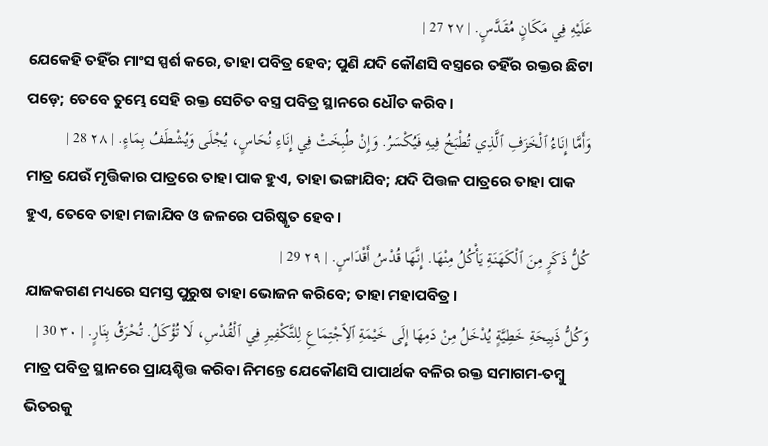عَلَيْهِ فِي مَكَانٍ مُقَدَّسٍ. | ٢٧ 27 |
ଯେକେହି ତହିଁର ମାଂସ ସ୍ପର୍ଶ କରେ, ତାହା ପବିତ୍ର ହେବ; ପୁଣି ଯଦି କୌଣସି ବସ୍ତ୍ରରେ ତହିଁର ରକ୍ତର ଛିଟା ପଡ଼େ; ତେବେ ତୁମ୍ଭେ ସେହି ରକ୍ତ ସେଚିତ ବସ୍ତ୍ର ପବିତ୍ର ସ୍ଥାନରେ ଧୌତ କରିବ।
وَأَمَّا إِنَاءُ ٱلْخَزَفِ ٱلَّذِي تُطْبَخُ فِيهِ فَيُكْسَرُ. وَإِنْ طُبِخَتْ فِي إِنَاءِ نُحَاسٍ، يُجْلَى وَيُشْطَفُ بِمَاءٍ. | ٢٨ 28 |
ମାତ୍ର ଯେଉଁ ମୃତ୍ତିକାର ପାତ୍ରରେ ତାହା ପାକ ହୁଏ, ତାହା ଭଙ୍ଗାଯିବ; ଯଦି ପିତ୍ତଳ ପାତ୍ରରେ ତାହା ପାକ ହୁଏ, ତେବେ ତାହା ମଜାଯିବ ଓ ଜଳରେ ପରିଷ୍କୃତ ହେବ।
كُلُّ ذَكَرٍ مِنَ ٱلْكَهَنَةِ يَأْكُلُ مِنْهَا. إِنَّهَا قُدْسُ أَقْدَاسٍ. | ٢٩ 29 |
ଯାଜକଗଣ ମଧ୍ୟରେ ସମସ୍ତ ପୁରୁଷ ତାହା ଭୋଜନ କରିବେ; ତାହା ମହାପବିତ୍ର।
وَكُلُّ ذَبِيحَةِ خَطِيَّةٍ يُدْخَلُ مِنْ دَمِهَا إِلَى خَيْمَةِ ٱلِٱجْتِمَاعِ لِلتَّكْفِيرِ فِي ٱلْقُدْسِ، لَا تُؤْكَلُ. تُحْرَقُ بِنَارٍ. | ٣٠ 30 |
ମାତ୍ର ପବିତ୍ର ସ୍ଥାନରେ ପ୍ରାୟଶ୍ଚିତ୍ତ କରିବା ନିମନ୍ତେ ଯେକୌଣସି ପାପାର୍ଥକ ବଳିର ରକ୍ତ ସମାଗମ-ତମ୍ବୁ ଭିତରକୁ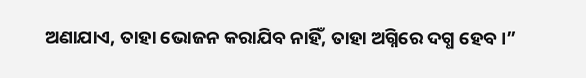ଅଣାଯାଏ, ତାହା ଭୋଜନ କରାଯିବ ନାହିଁ, ତାହା ଅଗ୍ନିରେ ଦଗ୍ଧ ହେବ।”